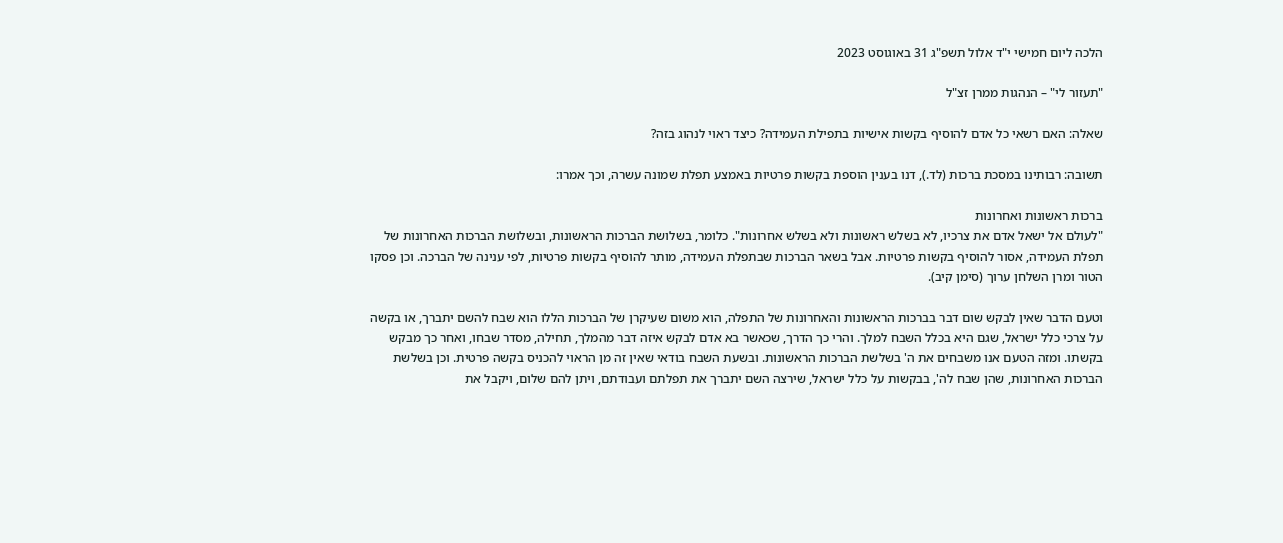הלכה ליום חמישי י"ד אלול תשפ"ג 31 באוגוסט 2023

"תעזור לי" – הנהגות ממרן זצ"ל

שאלה: האם רשאי כל אדם להוסיף בקשות אישיות בתפילת העמידה? כיצד ראוי לנהוג בזה?

תשובה: רבותינו במסכת ברכות (לד.), דנו בענין הוספת בקשות פרטיות באמצע תפלת שמונה עשרה, וכך אמרו:

ברכות ראשונות ואחרונות
"לעולם אל ישאל אדם את צרכיו, לא בשלש ראשונות ולא בשלש אחרונות". כלומר, בשלושת הברכות הראשונות, ובשלושת הברכות האחרונות של תפלת העמידה, אסור להוסיף בקשות פרטיות. אבל בשאר הברכות שבתפלת העמידה, מותר להוסיף בקשות פרטיות, לפי ענינה של הברכה. וכן פסקו הטור ומרן השלחן ערוך (סימן קיב).

וטעם הדבר שאין לבקש שום דבר בברכות הראשונות והאחרונות של התפלה, הוא משום שעיקרן של הברכות הללו הוא שבח להשם יתברך, או בקשה על צרכי כלל ישראל, שגם היא בכלל השבח למלך. והרי כך הדרך, שכאשר בא אדם לבקש איזה דבר מהמלך, תחילה, מסדר שבחו, ואחר כך מבקש בקשתו. ומזה הטעם אנו משבחים את ה' בשלשת הברכות הראשונות. ובשעת השבח בודאי שאין זה מן הראוי להכניס בקשה פרטית. וכן בשלשת הברכות האחרונות, שהן שבח לה', בבקשות על כלל ישראל, שירצה השם יתברך את תפלתם ועבודתם, ויתן להם שלום, ויקבל את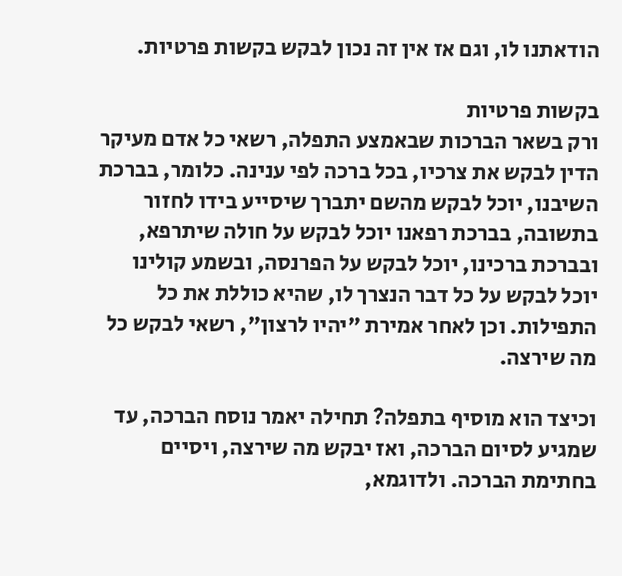הודאתנו לו, וגם אז אין זה נכון לבקש בקשות פרטיות.

בקשות פרטיות
ורק בשאר הברכות שבאמצע התפלה, רשאי כל אדם מעיקר הדין לבקש את צרכיו, בכל ברכה לפי ענינה. כלומר, בברכת השיבנו, יוכל לבקש מהשם יתברך שיסייע בידו לחזור בתשובה, בברכת רפאנו יוכל לבקש על חולה שיתרפא, ובברכת ברכינו, יוכל לבקש על הפרנסה, ובשמע קולינו יוכל לבקש על כל דבר הנצרך לו, שהיא כוללת את כל התפילות. וכן לאחר אמירת "יהיו לרצון", רשאי לבקש כל מה שירצה.

וכיצד הוא מוסיף בתפלה? תחילה יאמר נוסח הברכה, עד שמגיע לסיום הברכה, ואז יבקש מה שירצה, ויסיים בחתימת הברכה. ולדוגמא,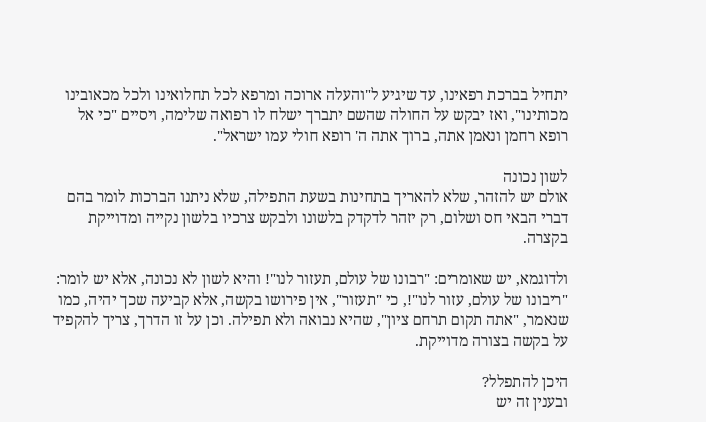יתחיל בברכת רפאינו, עד שיגיע ל"והעלה ארוכה ומרפא לכל תחלואינו ולכל מכאובינו מכותינו", ואז יבקש על החולה שהשם יתברך ישלח לו רפואה שלימה, ויסיים "כי אל רופא רחמן ונאמן אתה, ברוך אתה ה' רופא חולי עמו ישראל".

לשון נכונה
אולם יש להזהר, שלא להאריך בתחינות בשעת התפילה, שלא ניתנו הברכות לומר בהם דברי הבאי חס ושלום, רק יזהר לדקדק בלשונו ולבקש צרכיו בלשון נקייה ומדוייקת בקצרה.

ולדוגמא, יש שאומרים: "רבונו של עולם, תעזור לנו"! והיא לשון לא נכונה, אלא יש לומר: "ריבונו של עולם, עזור לנו"!, כי "תעזור", אין פירושו בקשה, אלא קביעה שכך יהיה, כמו שנאמר, "אתה תקום תרחם ציון", שהיא נבואה ולא תפילה. וכן על זו הדרך, צריך להקפיד על בקשה בצורה מדוייקת.

היכן להתפלל?
ובענין זה יש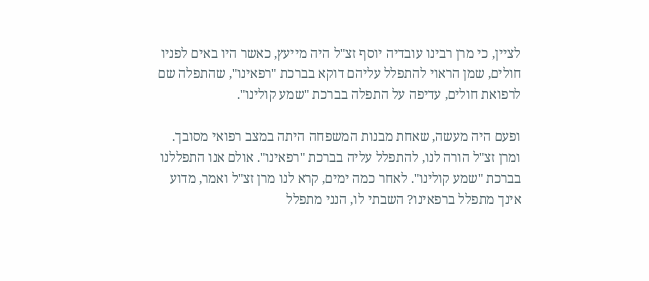לציין, כי מרן רבינו עובדיה יוסף זצ"ל היה מייעץ, כאשר היו באים לפניו חולים, שמן הראוי להתפלל עליהם דוקא בברכת "רפאינו", שהתפלה שם לרפואת חולים, עדיפה על התפלה בברכת "שמע קולינו".

ופעם היה מעשה, שאחת מבנות המשפחה היתה במצב רפואי מסובך. ומרן זצ"ל הורה לנו, להתפלל עליה בברכת "רפאינו". אולם אנו התפללנו בברכת "שמע קולינו". לאחר כמה ימים, קרא לנו מרן זצ"ל ואמר, מדוע אינך מתפלל ברפאינו? השבתי לו, הנני מתפלל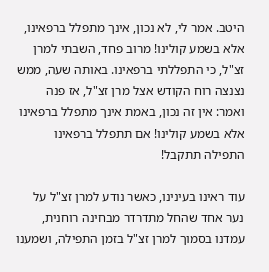היטב. אמר לי, לא נכון, אינך מתפלל ברפאינו, אלא בשמע קולינו! מרוב פחד, השבתי למרן זצ"ל, כי התפללתי ברפאינו. באותה שעה, ממש נצנצה רוח הקודש אצל מרן זצ"ל, אז פנה ואמר: אין זה נכון, באמת אינך מתפלל ברפאינו אלא בשמע קולינו! אם תתפלל ברפאינו התפילה תתקבל!

עוד ראינו בעינינו, כאשר נודע למרן זצ"ל על נער אחד שהחל מתדרדר מבחינה רוחנית, עמדנו בסמוך למרן זצ"ל בזמן התפילה, ושמענו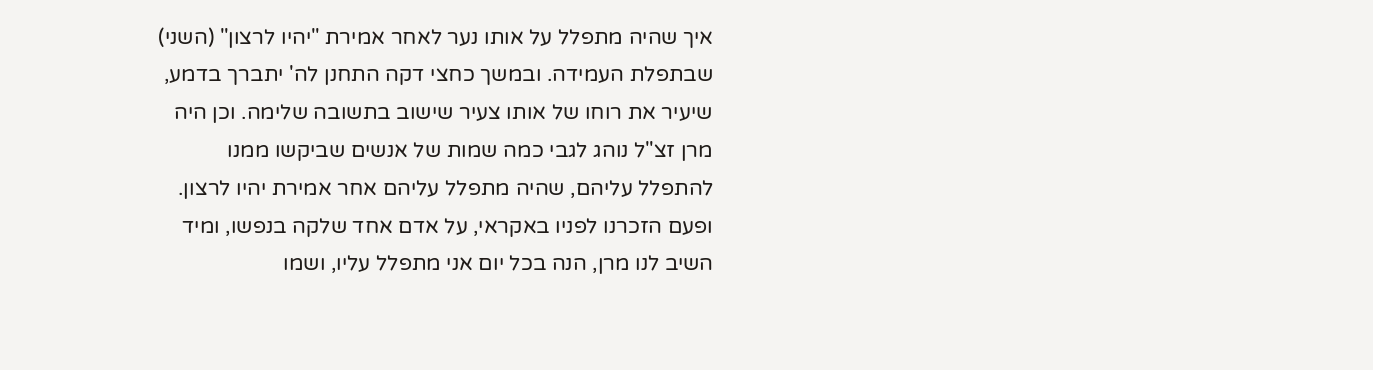איך שהיה מתפלל על אותו נער לאחר אמירת "יהיו לרצון" (השני) שבתפלת העמידה. ובמשך כחצי דקה התחנן לה' יתברך בדמע, שיעיר את רוחו של אותו צעיר שישוב בתשובה שלימה. וכן היה מרן זצ"ל נוהג לגבי כמה שמות של אנשים שביקשו ממנו להתפלל עליהם, שהיה מתפלל עליהם אחר אמירת יהיו לרצון. ופעם הזכרנו לפניו באקראי, על אדם אחד שלקה בנפשו, ומיד השיב לנו מרן, הנה בכל יום אני מתפלל עליו, ושמו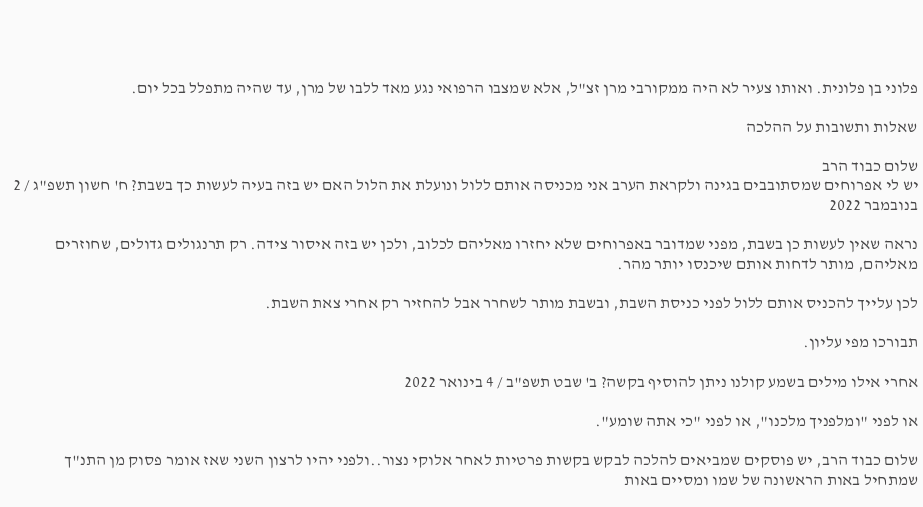פלוני בן פלונית. ואותו צעיר לא היה ממקורבי מרן זצ"ל, אלא שמצבו הרפואי נגע מאד ללבו של מרן, עד שהיה מתפלל בכל יום.

שאלות ותשובות על ההלכה

שלום כבוד הרב
יש לי אפרוחים שמסתובבים בגינה ולקראת הערב אני מכניסה אותם ללול ונועלת את הלול האם יש בזה בעיה לעשות כך בשבת? ח' חשון תשפ"ג / 2 בנובמבר 2022

נראה שאין לעשות כן בשבת, מפני שמדובר באפרוחים שלא יחזרו מאליהם לכלוב, ולכן יש בזה איסור צידה. רק תרנגולים גדולים, שחוזרים מאליהם, מותר לדחות אותם שיכנסו יותר מהר.

לכן עלייך להכניס אותם ללול לפני כניסת השבת, ובשבת מותר לשחרר אבל להחזיר רק אחרי צאת השבת.

תבורכו מפי עליון.

אחרי אילו מילים בשמע קולנו ניתן להוסיף בקשה? ב' שבט תשפ"ב / 4 בינואר 2022

או לפני "ומלפניך מלכנו", או לפני "כי אתה שומע".

שלום כבוד הרב, יש פוסקים שמביאים להלכה לבקש בקשות פרטיות לאחר אלוקי נצור..ולפני יהיו לרצון השני שאז אומר פסוק מן התנ"ך שמתחיל באות הראשונה של שמו ומסיים באות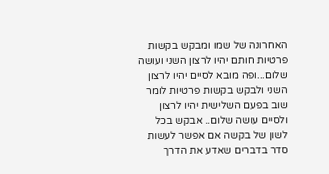האחרונה של שמו ומבקש בקשות פרטיות חותם יהיו לרצון השני ועושה שלום...ופה מובא לסיים יהיו לרצון השני ולבקש בקשות פרטיות לומר שוב בפעם השלישית יהיו לרצון ולסיים עושה שלום.. אבקש בכל לשון של בקשה אם אפשר לעשות סדר בדברים שאדע את הדרך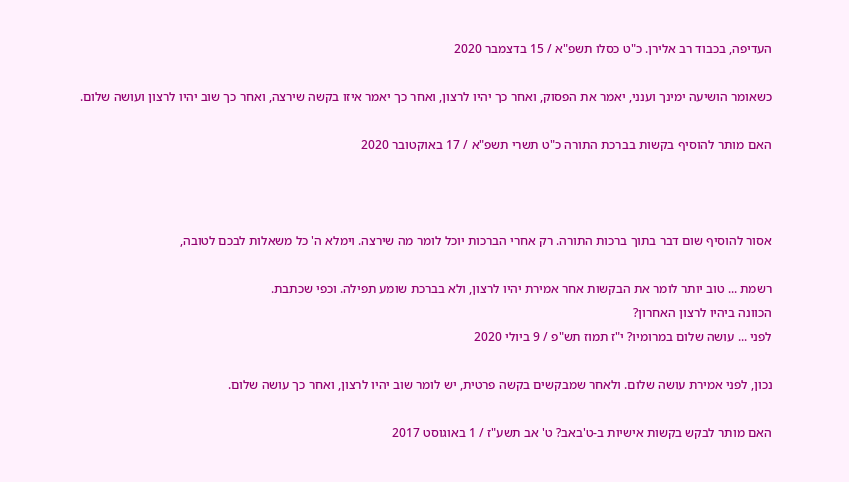העדיפה, בכבוד רב אלירן. כ"ט כסלו תשפ"א / 15 בדצמבר 2020

כשאומר הושיעה ימינך וענני, יאמר את הפסוק, ואחר כך יהיו לרצון, ואחר כך יאמר איזו בקשה שירצה, ואחר כך שוב יהיו לרצון ועושה שלום.

האם מותר להוסיף בקשות בברכת התורה כ"ט תשרי תשפ"א / 17 באוקטובר 2020



אסור להוסיף שום דבר בתוך ברכות התורה. רק אחרי הברכות יוכל לומר מה שירצה. וימלא ה' כל משאלות לבכם לטובה,

רשמת ... טוב יותר לומר את הבקשות אחר אמירת יהיו לרצון, ולא בברכת שומע תפילה. וכפי שכתבת.
הכוונה ביהיו לרצון האחרון?
לפני ... עושה שלום במרומיו? י"ז תמוז תש"פ / 9 ביולי 2020

נכון, לפני אמירת עושה שלום. ולאחר שמבקשים בקשה פרטית, יש לומר שוב יהיו לרצון, ואחר כך עושה שלום.

האם מותר לבקש בקשות אישיות ב-ט'באב? ט' אב תשע"ז / 1 באוגוסט 2017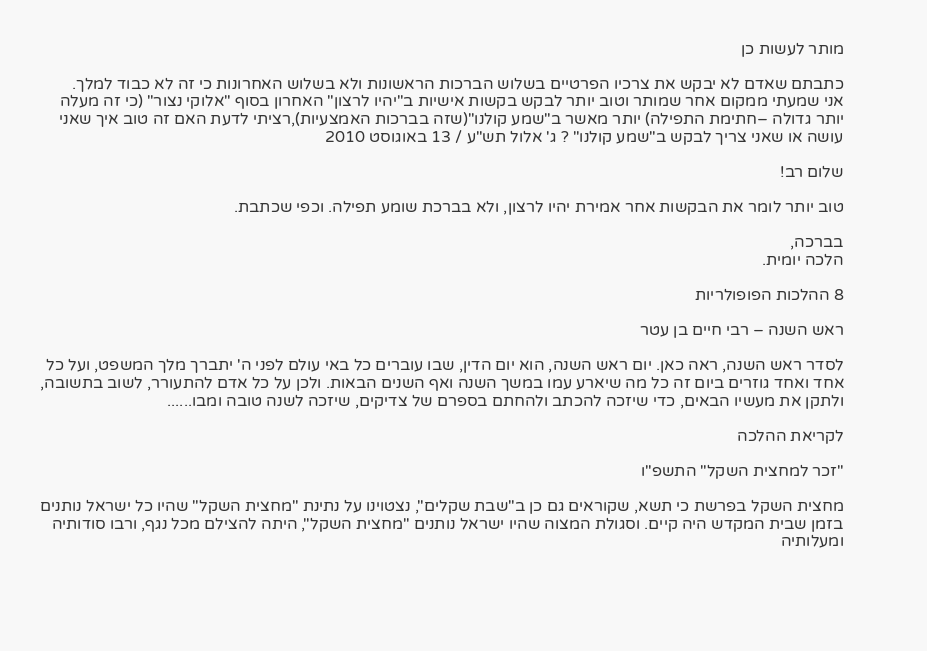מותר לעשות כן

כתבתם שאדם לא יבקש את צרכיו הפרטיים בשלוש הברכות הראשונות ולא בשלוש האחרונות כי זה לא כבוד למלך.
אני שמעתי ממקום אחר שמותר וטוב יותר לבקש בקשות אישיות ב"יהיו לרצון" האחרון בסוף "אלוקי נצור" (כי זה מעלה יותר גדולה –חתימת התפילה) יותר מאשר ב"שמע קולנו"(שזה בברכות האמצעיות),רציתי לדעת האם זה טוב איך שאני עושה או שאני צריך לבקש ב"שמע קולנו" ? ג' אלול תש"ע / 13 באוגוסט 2010

שלום רב!

טוב יותר לומר את הבקשות אחר אמירת יהיו לרצון, ולא בברכת שומע תפילה. וכפי שכתבת.

בברכה,
הלכה יומית.

8 ההלכות הפופולריות

ראש השנה – רבי חיים בן עטר

לסדר ראש השנה, ראה כאן. יום ראש השנה, הוא יום הדין, שבו עוברים כל באי עולם לפני ה' יתברך מלך המשפט, ועל כל אחד ואחד גוזרים ביום זה כל מה שיארע עמו במשך השנה ואף השנים הבאות. ולכן על כל אדם להתעורר, לשוב בתשובה, ולתקן את מעשיו הבאים, כדי שיזכה להכתב ולהחתם בספרם של צדיקים, שיזכה לשנה טובה ומבו......

לקריאת ההלכה

"זכר למחצית השקל" התשפ"ו

מחצית השקל בפרשת כי תשא, שקוראים גם כן ב"שבת שקלים", נצטוינו על נתינת "מחצית השקל" שהיו כל ישראל נותנים בזמן שבית המקדש היה קיים. וסגולת המצוה שהיו ישראל נותנים "מחצית השקל", היתה להצילם מכל נגף, ורבו סודותיה ומעלותיה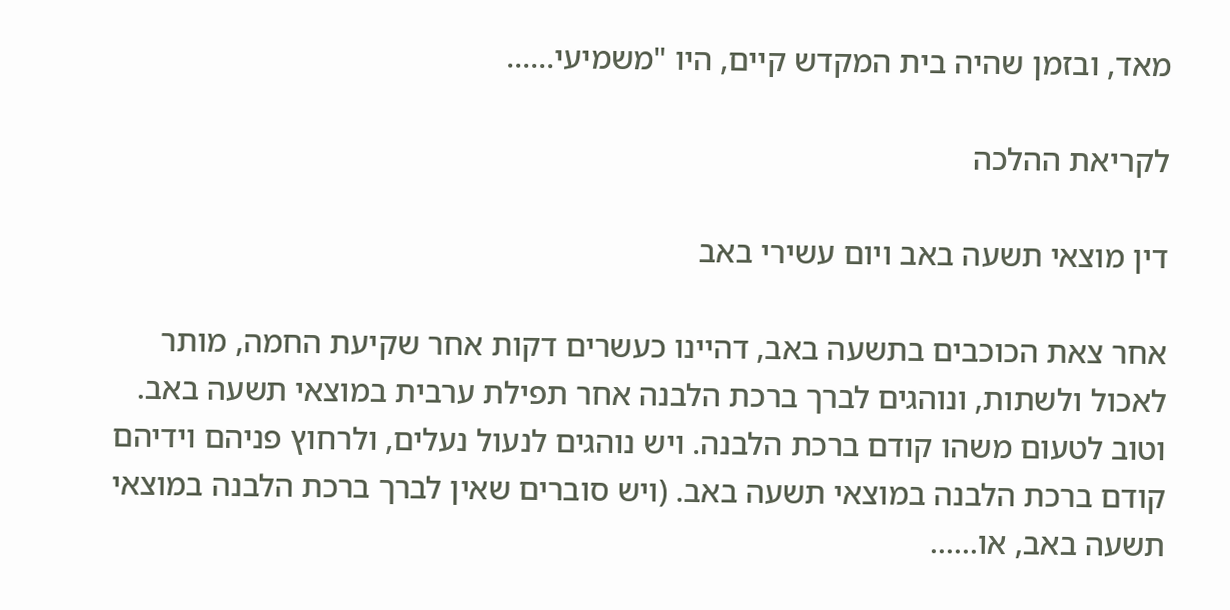מאד, ובזמן שהיה בית המקדש קיים, היו "משמיעי......

לקריאת ההלכה

דין מוצאי תשעה באב ויום עשירי באב

אחר צאת הכוכבים בתשעה באב, דהיינו כעשרים דקות אחר שקיעת החמה, מותר לאכול ולשתות, ונוהגים לברך ברכת הלבנה אחר תפילת ערבית במוצאי תשעה באב. וטוב לטעום משהו קודם ברכת הלבנה. ויש נוהגים לנעול נעלים, ולרחוץ פניהם וידיהם קודם ברכת הלבנה במוצאי תשעה באב. (ויש סוברים שאין לברך ברכת הלבנה במוצאי תשעה באב, או......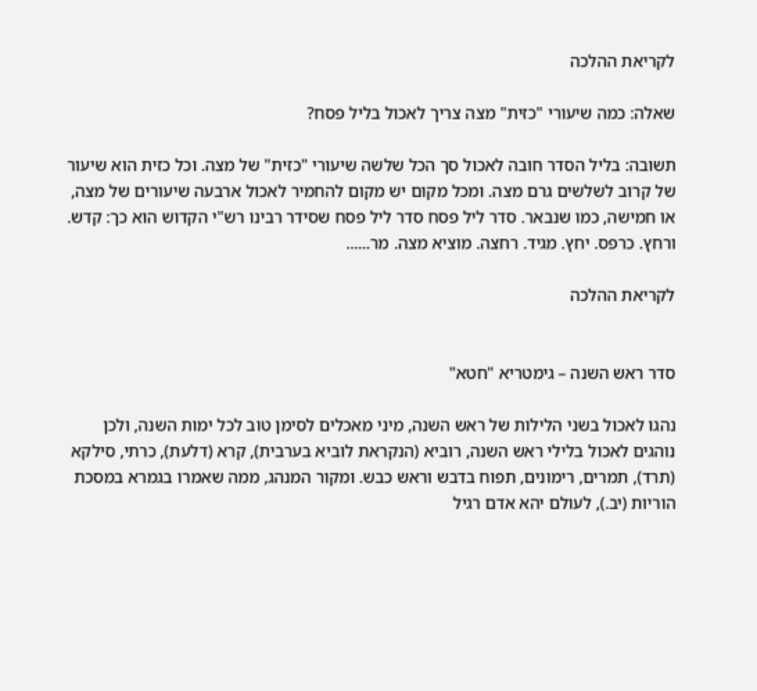לקריאת ההלכה

שאלה: כמה שיעורי "כזית" מצה צריך לאכול בליל פסח?

תשובה: בליל הסדר חובה לאכול סך הכל שלשה שיעורי "כזית" של מצה. וכל כזית הוא שיעור של קרוב לשלשים גרם מצה. ומכל מקום יש מקום להחמיר לאכול ארבעה שיעורים של מצה, או חמישה, כמו שנבאר. סדר ליל פסח סדר ליל פסח שסידר רבינו רש"י הקדוש הוא כך: קדש. ורחץ. כרפס. יחץ. מגיד. רחצה. מוציא מצה. מר......

לקריאת ההלכה


סדר ראש השנה – גימטריא "חטא"

נהגו לאכול בשני הלילות של ראש השנה, מיני מאכלים לסימן טוב לכל ימות השנה, ולכן נוהגים לאכול בלילי ראש השנה, רוביא (הנקראת לוביא בערבית), קרא (דלעת), כרתי, סילקא (תרד), תמרים, רימונים, תפוח בדבש וראש כבש. ומקור המנהג, ממה שאמרו בגמרא במסכת הוריות (יב.), לעולם יהא אדם רגיל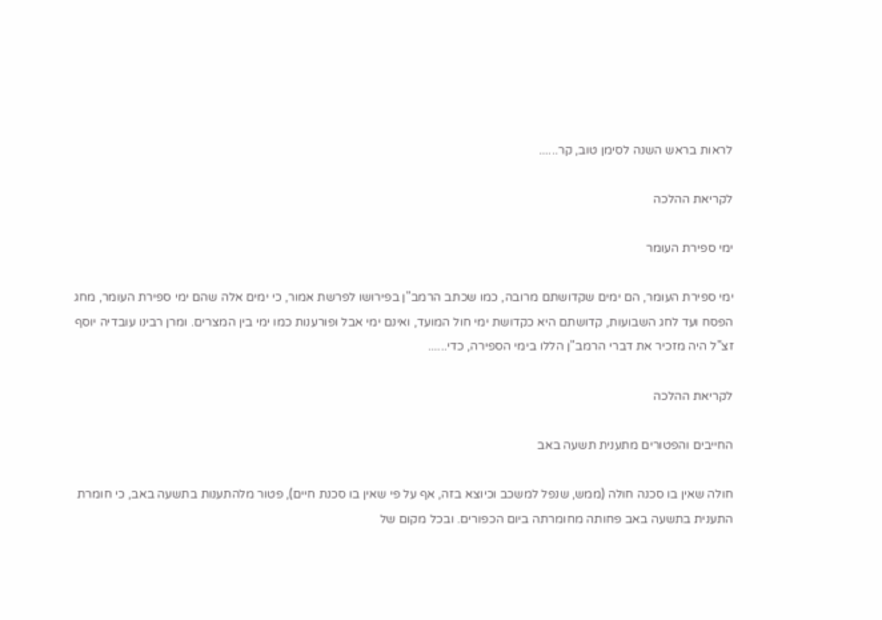לראות בראש השנה לסימן טוב, קר......

לקריאת ההלכה

ימי ספירת העומר

ימי ספירת העומר, הם ימים שקדושתם מרובה, כמו שכתב הרמב"ן בפירושו לפרשת אמור, כי ימים אלה שהם ימי ספירת העומר, מחג הפסח ועד לחג השבועות, קדושתם היא כקדושת ימי חול המועד, ואינם ימי אבל ופורענות כמו ימי בין המצרים. ומרן רבינו עובדיה יוסף זצ"ל היה מזכיר את דברי הרמב"ן הללו בימי הספירה, כדי......

לקריאת ההלכה

החייבים והפטורים מתענית תשעה באב

חולה שאין בו סכנה חולה (ממש, שנפל למשכב וכיוצא בזה, אף על פי שאין בו סכנת חיים), פטור מלהתענות בתשעה באב, כי חומרת התענית בתשעה באב פחותה מחומרתה ביום הכפורים. ובכל מקום של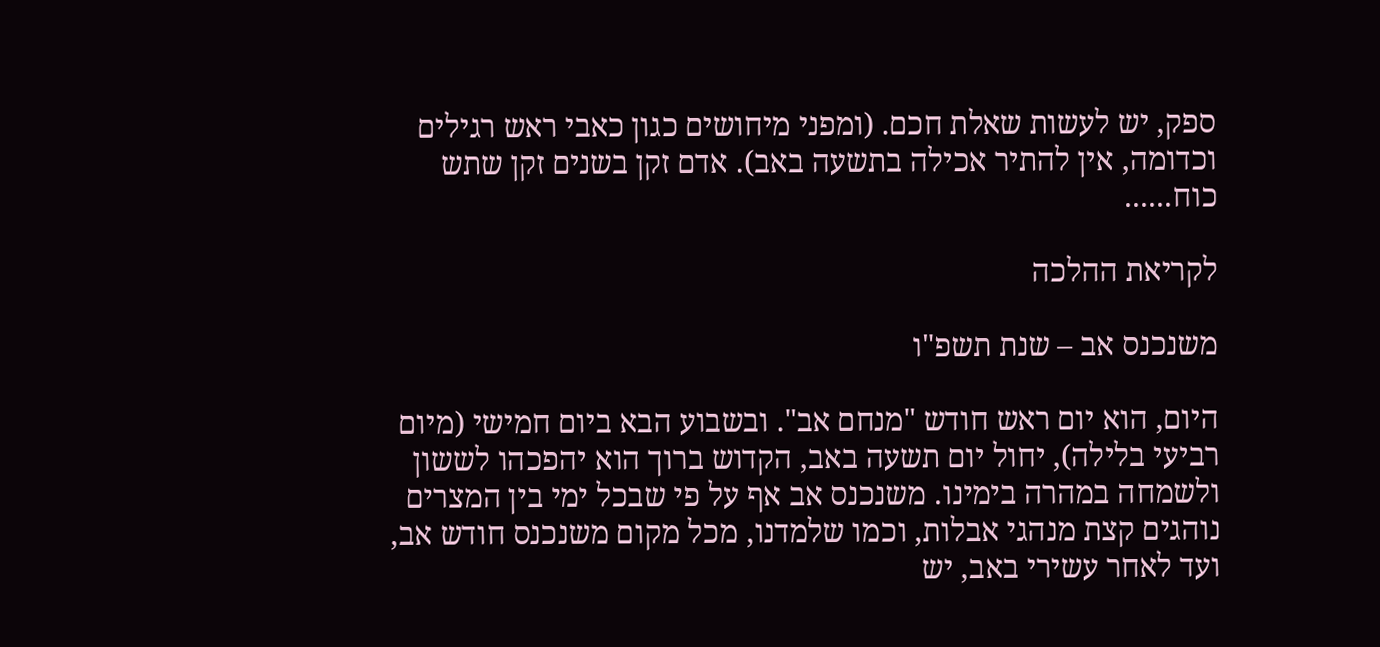ספק, יש לעשות שאלת חכם. (ומפני מיחושים כגון כאבי ראש רגילים וכדומה, אין להתיר אכילה בתשעה באב). אדם זקן בשנים זקן שתש כוח......

לקריאת ההלכה

משנכנס אב – שנת תשפ"ו

היום, הוא יום ראש חודש "מנחם אב". ובשבוע הבא ביום חמישי (מיום רביעי בלילה), יחול יום תשעה באב, הקדוש ברוך הוא יהפכהו לששון ולשמחה במהרה בימינו. משנכנס אב אף על פי שבכל ימי בין המצרים נוהגים קצת מנהגי אבלות, וכמו שלמדנו, מכל מקום משנכנס חודש אב, ועד לאחר עשירי באב, יש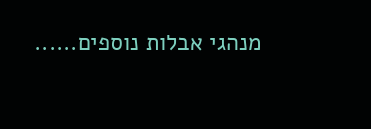מנהגי אבלות נוספים......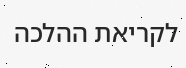לקריאת ההלכה